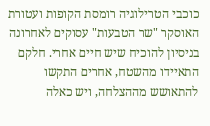כוכבי הטרילוגיה רומסת הקופות ועטורת האוסקר "שר הטבעות" עסוקים לאחרונה בניסיון להוכיח שיש חיים אחרי. חלקם התאיידו מהשטח, אחרים התקשו להתאושש מההצלחה, ויש כאלה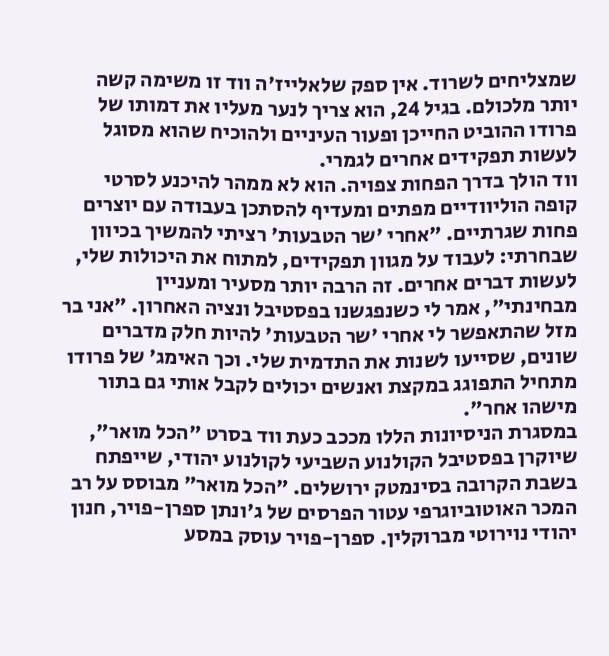שמצליחים לשרוד. אין ספק שלאלייז'ה ווד זו משימה קשה יותר מלכולם. בגיל 24, הוא צריך לנער מעליו את דמותו של פרודו ההוביט החייכן ופעור העיניים ולהוכיח שהוא מסוגל לעשות תפקידים אחרים לגמרי.
ווד הולך בדרך הפחות צפויה. הוא לא ממהר להיכנע לסרטי קופה הוליוודיים מפתים ומעדיף להסתכן בעבודה עם יוצרים פחות שגרתיים. "אחרי 'שר הטבעות' רציתי להמשיך בכיוון שבחרתי: לעבוד על מגוון תפקידים, למתוח את היכולות שלי, לעשות דברים אחרים. זה הרבה יותר מסעיר ומעניין מבחינתי", אמר לי כשנפגשנו בפסטיבל ונציה האחרון. "אני בר מזל שהתאפשר לי אחרי 'שר הטבעות' להיות חלק מדברים שונים, שסייעו לשנות את התדמית שלי. וכך האימג' של פרודו מתחיל התפוגג במקצת ואנשים יכולים לקבל אותי גם בתור מישהו אחר".
במסגרת הניסיונות הללו מככב כעת ווד בסרט "הכל מואר", שיוקרן בפסטיבל הקולנוע השביעי לקולנוע יהודי, שייפתח בשבת הקרובה בסינמטק ירושלים. "הכל מואר" מבוסס על רב המכר האוטוביוגרפי עטור הפרסים של ג'ונתן ספרן-פויר, חנון יהודי נוירוטי מברוקלין. ספרן-פויר עוסק במסע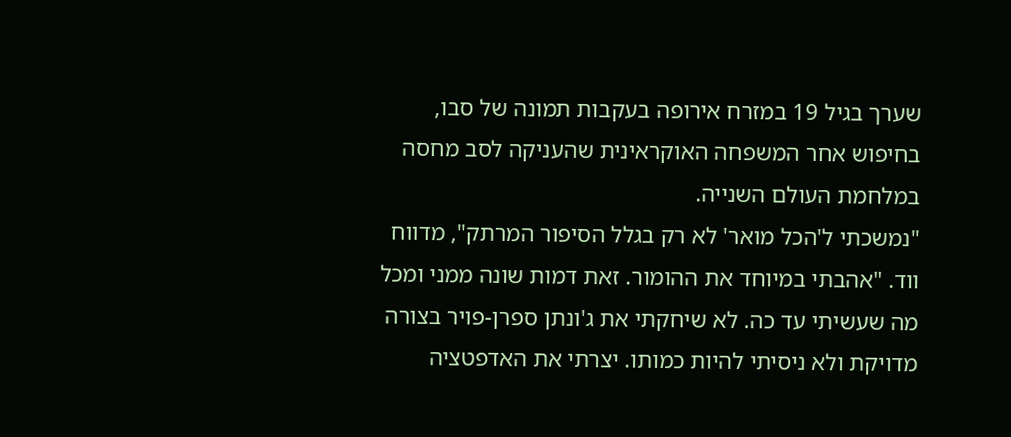שערך בגיל 19 במזרח אירופה בעקבות תמונה של סבו, בחיפוש אחר המשפחה האוקראינית שהעניקה לסב מחסה במלחמת העולם השנייה.
"נמשכתי ל'הכל מואר' לא רק בגלל הסיפור המרתק", מדווח ווד. "אהבתי במיוחד את ההומור. זאת דמות שונה ממני ומכל מה שעשיתי עד כה. לא שיחקתי את ג'ונתן ספרן-פויר בצורה מדויקת ולא ניסיתי להיות כמותו. יצרתי את האדפטציה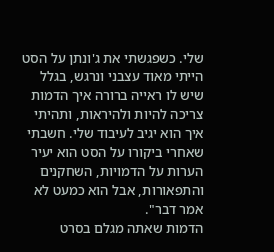שלי. כשפגשתי את ג'ונתן על הסט הייתי מאוד עצבני ונרגש, בגלל שיש לו ראייה ברורה איך הדמות צריכה להיות ולהיראות, ותהיתי איך הוא יגיב לעיבוד שלי. חשבתי שאחרי ביקורו על הסט הוא יעיר הערות על הדמויות, השחקנים והתפאורות, אבל הוא כמעט לא אמר דבר".
הדמות שאתה מגלם בסרט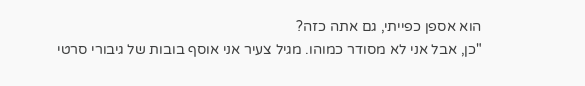הוא אספן כפייתי, גם אתה כזה?
"כן, אבל אני לא מסודר כמוהו. מגיל צעיר אני אוסף בובות של גיבורי סרטי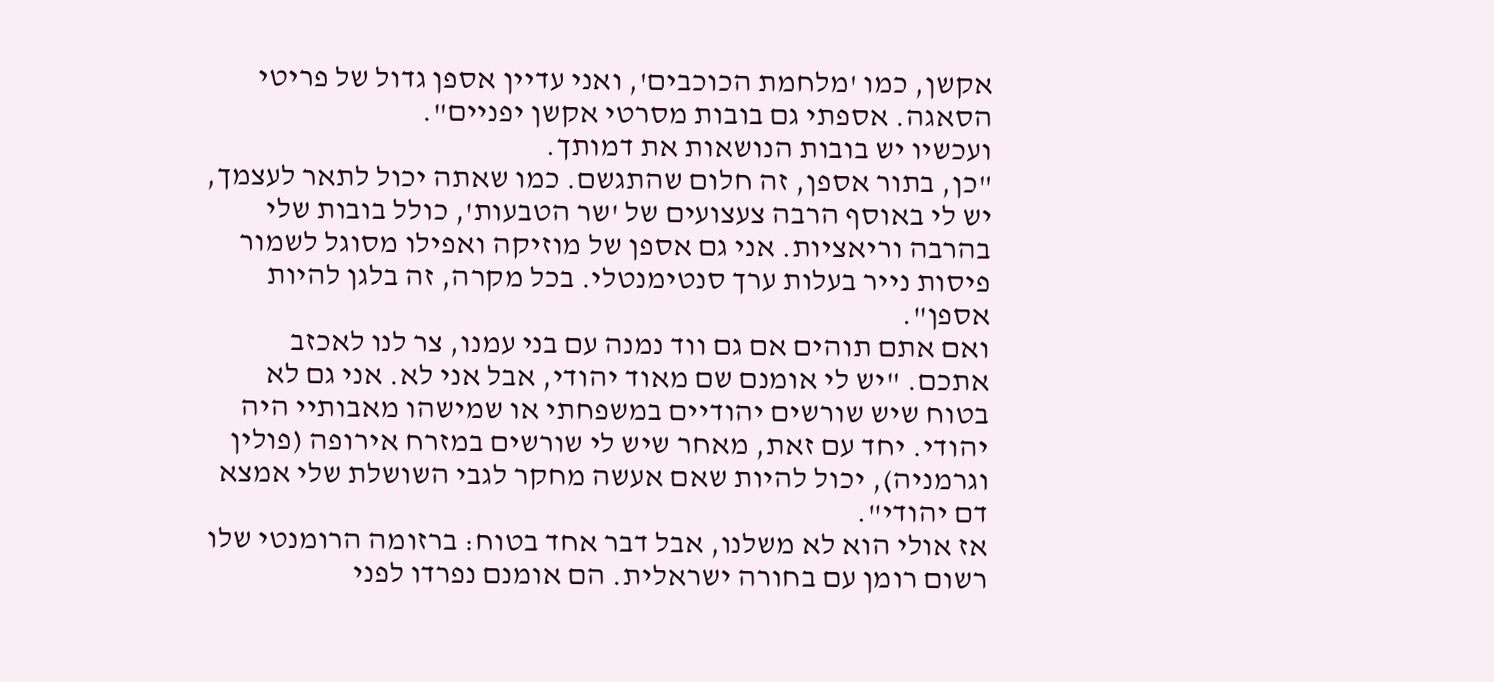אקשן, כמו 'מלחמת הכוכבים', ואני עדיין אספן גדול של פריטי הסאגה. אספתי גם בובות מסרטי אקשן יפניים".
ועכשיו יש בובות הנושאות את דמותך.
"כן, בתור אספן, זה חלום שהתגשם. כמו שאתה יכול לתאר לעצמך, יש לי באוסף הרבה צעצועים של 'שר הטבעות', כולל בובות שלי בהרבה וריאציות. אני גם אספן של מוזיקה ואפילו מסוגל לשמור פיסות נייר בעלות ערך סנטימנטלי. בכל מקרה, זה בלגן להיות אספן".
ואם אתם תוהים אם גם ווד נמנה עם בני עמנו, צר לנו לאכזב אתכם. "יש לי אומנם שם מאוד יהודי, אבל אני לא. אני גם לא בטוח שיש שורשים יהודיים במשפחתי או שמישהו מאבותיי היה יהודי. יחד עם זאת, מאחר שיש לי שורשים במזרח אירופה (פולין וגרמניה), יכול להיות שאם אעשה מחקר לגבי השושלת שלי אמצא דם יהודי".
אז אולי הוא לא משלנו, אבל דבר אחד בטוח: ברזומה הרומנטי שלו רשום רומן עם בחורה ישראלית. הם אומנם נפרדו לפני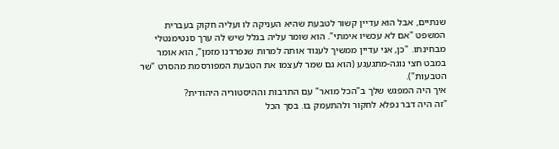שנתיים, אבל הוא עדיין קשור לטבעת שהיא העניקה לו ועליה חקוק בעברית המשפט "אם לא עכשיו אימתי". הוא שומר עליה בגלל שיש לה ערך סנטימנטלי מבחינתו. "כן, אני עדיין ממשיך לענוד אותה למרות שנפרדנו מזמן", הוא אומר במבט חצי נוגה-מתגעגע (הוא גם שמר לעצמו את הטבעת המפורסמת מהסרט "שר הטבעות").
איך היה המפגש שלך ב"הכל מואר" עם התרבות וההיסטוריה היהודית?
"זה היה דבר נפלא לחקור ולהתעמק בו. בסך הכל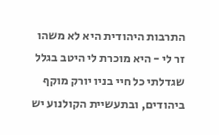התרבות היהודית היא לא משהו זר לי - היא מוכרת לי היטב בגלל שגדלתי כל חיי בניו יורק מוקף ביהודים, ובתעשיית הקולנוע יש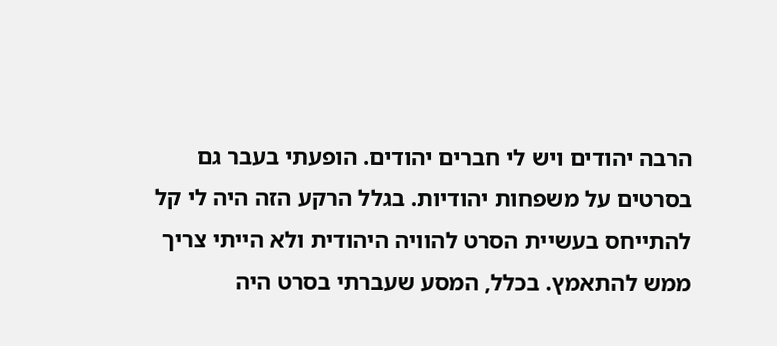הרבה יהודים ויש לי חברים יהודים. הופעתי בעבר גם בסרטים על משפחות יהודיות. בגלל הרקע הזה היה לי קל להתייחס בעשיית הסרט להוויה היהודית ולא הייתי צריך ממש להתאמץ. בכלל, המסע שעברתי בסרט היה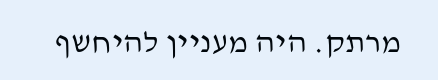מרתק. היה מעניין להיחשף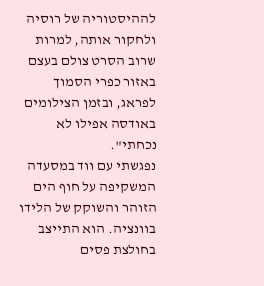לההיסטוריה של רוסיה ולחקור אותה, למרות שרוב הסרט צולם בעצם באזור כפרי הסמוך לפראג, ובזמן הצילומים באודסה אפילו לא נכחתי".
נפגשתי עם ווד במסעדה המשקיפה על חוף הים הזוהר והשוקק של הלידו בוונציה. הוא התייצב בחולצת פסים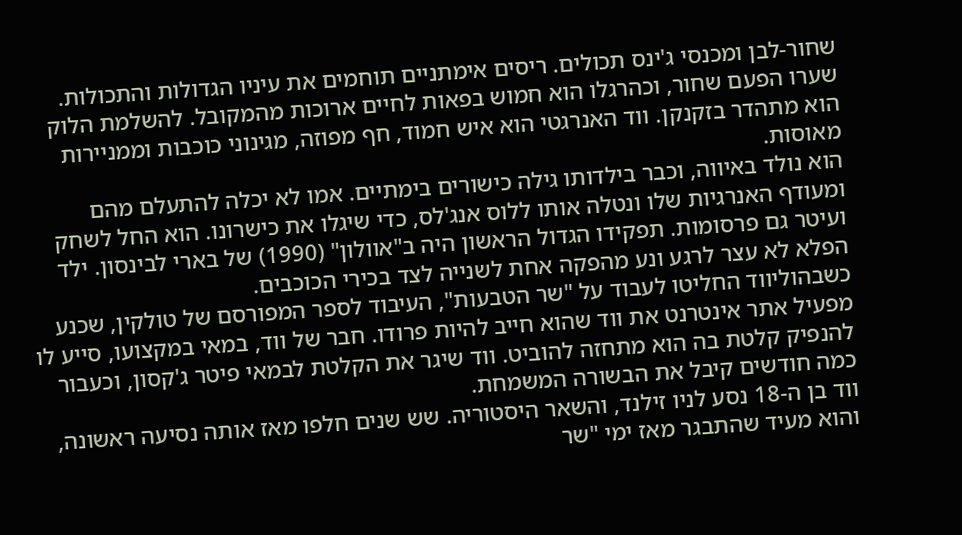שחור-לבן ומכנסי ג'ינס תכולים. ריסים אימתניים תוחמים את עיניו הגדולות והתכולות. שערו הפעם שחור, וכהרגלו הוא חמוש בפאות לחיים ארוכות מהמקובל. להשלמת הלוק הוא מתהדר בזקנקן. ווד האנרגטי הוא איש חמוד, חף מפוזה, מגינוני כוכבות וממניירות מאוסות.
הוא נולד באיווה, וכבר בילדותו גילה כישורים בימתיים. אמו לא יכלה להתעלם מהם ומעודף האנרגיות שלו ונטלה אותו ללוס אנג'לס, כדי שיגלו את כישרונו. הוא החל לשחק ועיטר גם פרסומות. תפקידו הגדול הראשון היה ב"אוולון" (1990) של בארי לבינסון. ילד הפלא לא עצר לרגע ונע מהפקה אחת לשנייה לצד בכירי הכוכבים.
כשבהוליווד החליטו לעבוד על "שר הטבעות", העיבוד לספר המפורסם של טולקין, שכנע מפעיל אתר אינטרנט את ווד שהוא חייב להיות פרודו. חבר של ווד, במאי במקצועו, סייע לו להנפיק קלטת בה הוא מתחזה להוביט. ווד שיגר את הקלטת לבמאי פיטר ג'קסון, וכעבור כמה חודשים קיבל את הבשורה המשמחת.
ווד בן ה-18 נסע לניו זילנד, והשאר היסטוריה. שש שנים חלפו מאז אותה נסיעה ראשונה, והוא מעיד שהתבגר מאז ימי "שר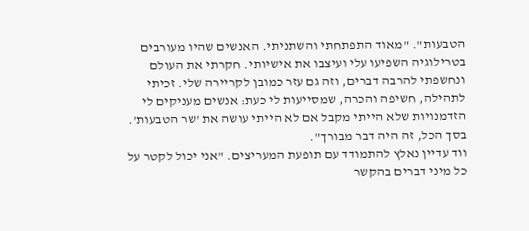הטבעות". "מאוד התפתחתי והשתניתי. האנשים שהיו מעורבים בטרילוגיה השפיעו עלי ועיצבו את אישיותי. חקרתי את העולם ונחשפתי להרבה דברים, וזה גם עזר כמובן לקריירה שלי. זכיתי לתהילה, חשיפה והכרה, שמסייעות לי כעת: אנשים מעניקים לי הזדמנויות שלא הייתי מקבל אם לא הייתי עושה את 'שר הטבעות'. בסך הכל, זה היה דבר מבורך".
ווד עדיין נאלץ להתמודד עם תופעת המעריצים. "אני יכול לקטר על כל מיני דברים בהקשר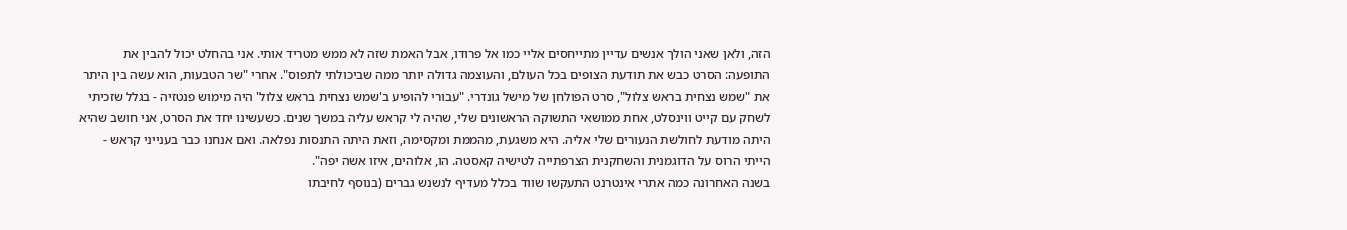הזה, ולאן שאני הולך אנשים עדיין מתייחסים אליי כמו אל פרודו, אבל האמת שזה לא ממש מטריד אותי. אני בהחלט יכול להבין את התופעה: הסרט כבש את תודעת הצופים בכל העולם, והעוצמה גדולה יותר ממה שביכולתי לתפוס". אחרי "שר הטבעות, הוא עשה בין היתר את "שמש נצחית בראש צלול", סרט הפולחן של מישל גונדרי. "עבורי להופיע ב'שמש נצחית בראש צלול' היה מימוש פנטזיה - בגלל שזכיתי לשחק עם קייט ווינסלט, אחת ממושאי התשוקה הראשונים שלי, שהיה לי קראש עליה במשך שנים. כשעשינו יחד את הסרט, אני חושב שהיא היתה מודעת לחולשת הנעורים שלי אליה. היא משגעת, מהממת ומקסימה, וזאת היתה התנסות נפלאה. ואם אנחנו כבר בענייני קראש - הייתי הרוס על הדוגמנית והשחקנית הצרפתייה לטישיה קאסטה. הו, אלוהים, איזו אשה יפה".
בשנה האחרונה כמה אתרי אינטרנט התעקשו שווד בכלל מעדיף לנשנש גברים (בנוסף לחיבתו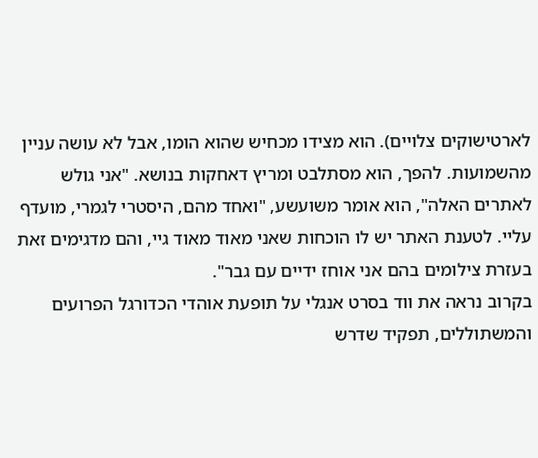לארטישוקים צלויים). הוא מצידו מכחיש שהוא הומו, אבל לא עושה עניין מהשמועות. להפך, הוא מסתלבט ומריץ דאחקות בנושא. "אני גולש לאתרים האלה", הוא אומר משועשע, "ואחד מהם, היסטרי לגמרי, מועדף עליי. לטענת האתר יש לו הוכחות שאני מאוד מאוד גיי, והם מדגימים זאת בעזרת צילומים בהם אני אוחז ידיים עם גבר".
בקרוב נראה את ווד בסרט אנגלי על תופעת אוהדי הכדורגל הפרועים והמשתוללים, תפקיד שדרש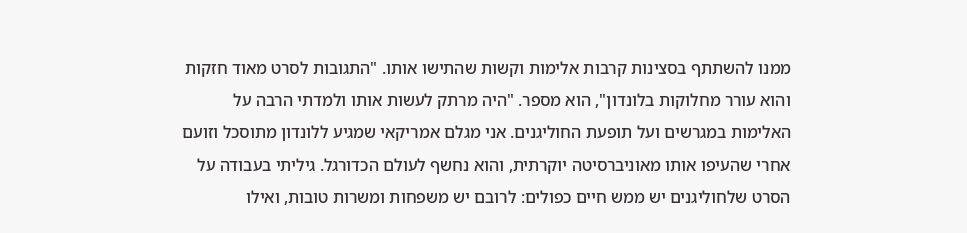ממנו להשתתף בסצינות קרבות אלימות וקשות שהתישו אותו. "התגובות לסרט מאוד חזקות והוא עורר מחלוקות בלונדון", הוא מספר. "היה מרתק לעשות אותו ולמדתי הרבה על האלימות במגרשים ועל תופעת החוליגנים. אני מגלם אמריקאי שמגיע ללונדון מתוסכל וזועם אחרי שהעיפו אותו מאוניברסיטה יוקרתית, והוא נחשף לעולם הכדורגל. גיליתי בעבודה על הסרט שלחוליגנים יש ממש חיים כפולים: לרובם יש משפחות ומשרות טובות, ואילו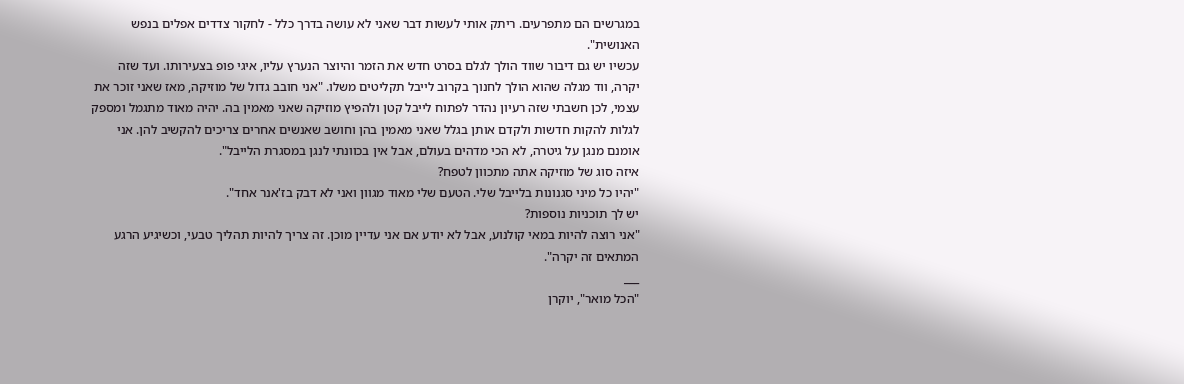במגרשים הם מתפרעים. ריתק אותי לעשות דבר שאני לא עושה בדרך כלל - לחקור צדדים אפלים בנפש האנושית".
עכשיו יש גם דיבור שווד הולך לגלם בסרט חדש את הזמר והיוצר הנערץ עליו, איגי פופ בצעירותו. ועד שזה יקרה, ווד מגלה שהוא הולך לחנוך בקרוב לייבל תקליטים משלו. "אני חובב גדול של מוזיקה, מאז שאני זוכר את עצמי, לכן חשבתי שזה רעיון נהדר לפתוח לייבל קטן ולהפיץ מוזיקה שאני מאמין בה. יהיה מאוד מתגמל ומספק לגלות להקות חדשות ולקדם אותן בגלל שאני מאמין בהן וחושב שאנשים אחרים צריכים להקשיב להן. אני אומנם מנגן על גיטרה, לא הכי מדהים בעולם, אבל אין בכוונתי לנגן במסגרת הלייבל".
איזה סוג של מוזיקה אתה מתכוון לטפח?
"יהיו כל מיני סגנונות בלייבל שלי. הטעם שלי מאוד מגוון ואני לא דבק בז'אנר אחד".
יש לך תוכניות נוספות?
"אני רוצה להיות במאי קולנוע, אבל לא יודע אם אני עדיין מוכן. זה צריך להיות תהליך טבעי, וכשיגיע הרגע המתאים זה יקרה".
___
"הכל מואר", יוקרן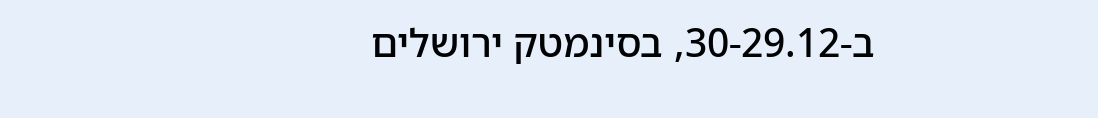ב-30-29.12, בסינמטק ירושלים